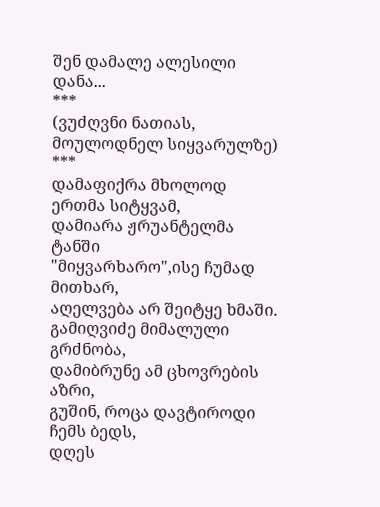შენ დამალე ალესილი დანა...
***
(ვუძღვნი ნათიას, მოულოდნელ სიყვარულზე)
***
დამაფიქრა მხოლოდ ერთმა სიტყვამ,
დამიარა ჟრუანტელმა ტანში
"მიყვარხარო",ისე ჩუმად მითხარ,
აღელვება არ შეიტყე ხმაში.
გამიღვიძე მიმალული გრძნობა,
დამიბრუნე ამ ცხოვრების აზრი,
გუშინ, როცა დავტიროდი ჩემს ბედს,
დღეს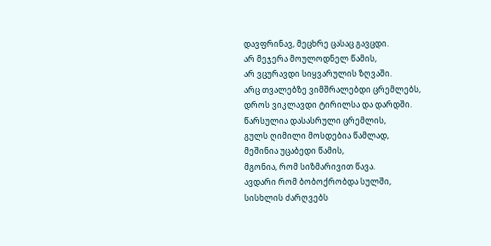დავფრინავ, მეცხრე ცასაც გავცდი.
არ მეჯერა მოულოდნელ წამის,
არ ვცურავდი სიყვარულის ზღვაში.
არც თვალებზე ვიმშრალებდი ცრემლებს,
დროს ვიკლავდი ტირილსა და დარდში.
წარსულია დასასრული ცრემლის,
გულს ღიმილი მოსდებია წამლად,
მეშინია უცაბედი წამის,
მგონია, რომ სიზმარივით წავა.
ავდარი რომ ბობოქრობდა სულში,
სისხლის ძარღვებს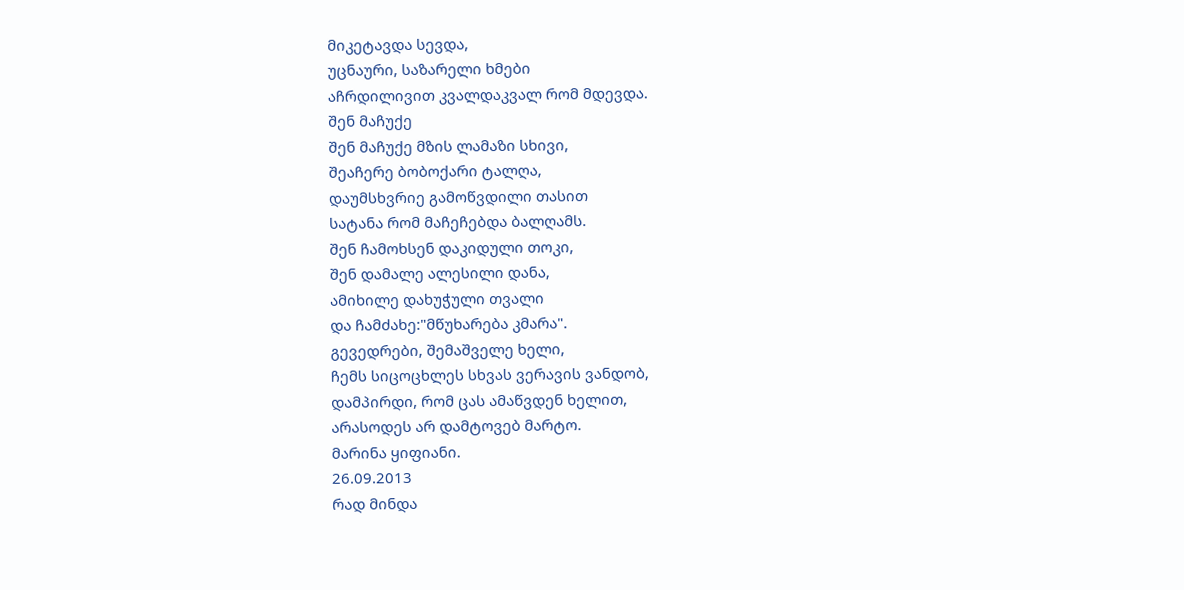მიკეტავდა სევდა,
უცნაური, საზარელი ხმები
აჩრდილივით კვალდაკვალ რომ მდევდა.
შენ მაჩუქე
შენ მაჩუქე მზის ლამაზი სხივი,
შეაჩერე ბობოქარი ტალღა,
დაუმსხვრიე გამოწვდილი თასით
სატანა რომ მაჩეჩებდა ბალღამს.
შენ ჩამოხსენ დაკიდული თოკი,
შენ დამალე ალესილი დანა,
ამიხილე დახუჭული თვალი
და ჩამძახე:"მწუხარება კმარა".
გევედრები, შემაშველე ხელი,
ჩემს სიცოცხლეს სხვას ვერავის ვანდობ,
დამპირდი, რომ ცას ამაწვდენ ხელით,
არასოდეს არ დამტოვებ მარტო.
მარინა ყიფიანი.
26.09.2013
რად მინდა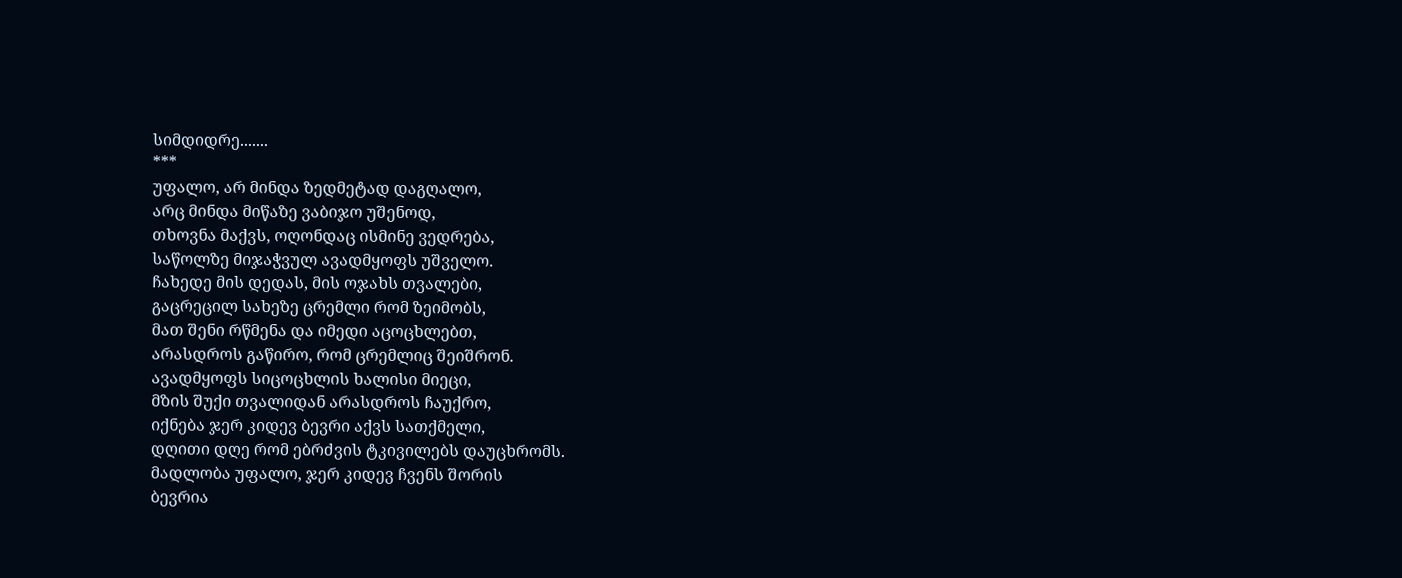სიმდიდრე.......
***
უფალო, არ მინდა ზედმეტად დაგღალო,
არც მინდა მიწაზე ვაბიჯო უშენოდ,
თხოვნა მაქვს, ოღონდაც ისმინე ვედრება,
საწოლზე მიჯაჭვულ ავადმყოფს უშველო.
ჩახედე მის დედას, მის ოჯახს თვალები,
გაცრეცილ სახეზე ცრემლი რომ ზეიმობს,
მათ შენი რწმენა და იმედი აცოცხლებთ,
არასდროს გაწირო, რომ ცრემლიც შეიშრონ.
ავადმყოფს სიცოცხლის ხალისი მიეცი,
მზის შუქი თვალიდან არასდროს ჩაუქრო,
იქნება ჯერ კიდევ ბევრი აქვს სათქმელი,
დღითი დღე რომ ებრძვის ტკივილებს დაუცხრომს.
მადლობა უფალო, ჯერ კიდევ ჩვენს შორის
ბევრია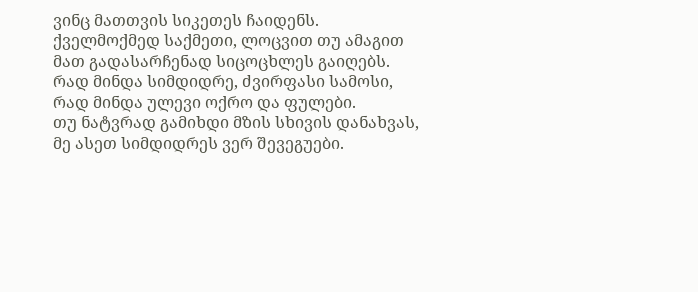ვინც მათთვის სიკეთეს ჩაიდენს.
ქველმოქმედ საქმეთი, ლოცვით თუ ამაგით
მათ გადასარჩენად სიცოცხლეს გაიღებს.
რად მინდა სიმდიდრე, ძვირფასი სამოსი,
რად მინდა ულევი ოქრო და ფულები.
თუ ნატვრად გამიხდი მზის სხივის დანახვას,
მე ასეთ სიმდიდრეს ვერ შევეგუები.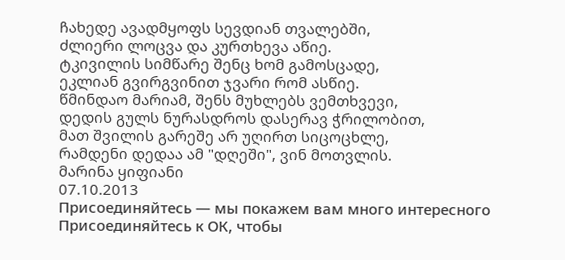ჩახედე ავადმყოფს სევდიან თვალებში,
ძლიერი ლოცვა და კურთხევა აწიე.
ტკივილის სიმწარე შენც ხომ გამოსცადე,
ეკლიან გვირგვინით ჯვარი რომ ასწიე.
წმინდაო მარიამ, შენს მუხლებს ვემთხვევი,
დედის გულს ნურასდროს დასერავ ჭრილობით,
მათ შვილის გარეშე არ უღირთ სიცოცხლე,
რამდენი დედაა ამ "დღეში", ვინ მოთვლის.
მარინა ყიფიანი
07.10.2013
Присоединяйтесь — мы покажем вам много интересного
Присоединяйтесь к ОК, чтобы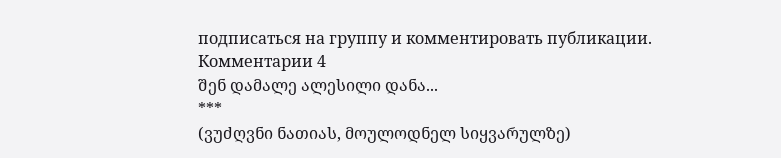подписаться на группу и комментировать публикации.
Комментарии 4
შენ დამალე ალესილი დანა...
***
(ვუძღვნი ნათიას, მოულოდნელ სიყვარულზე)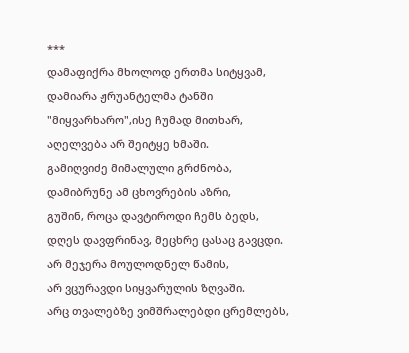***
დამაფიქრა მხოლოდ ერთმა სიტყვამ,
დამიარა ჟრუანტელმა ტანში
"მიყვარხარო",ისე ჩუმად მითხარ,
აღელვება არ შეიტყე ხმაში.
გამიღვიძე მიმალული გრძნობა,
დამიბრუნე ამ ცხოვრების აზრი,
გუშინ, როცა დავტიროდი ჩემს ბედს,
დღეს დავფრინავ, მეცხრე ცასაც გავცდი.
არ მეჯერა მოულოდნელ წამის,
არ ვცურავდი სიყვარულის ზღვაში.
არც თვალებზე ვიმშრალებდი ცრემლებს,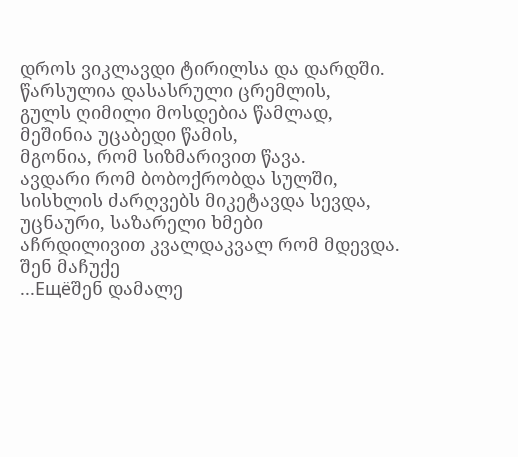დროს ვიკლავდი ტირილსა და დარდში.
წარსულია დასასრული ცრემლის,
გულს ღიმილი მოსდებია წამლად,
მეშინია უცაბედი წამის,
მგონია, რომ სიზმარივით წავა.
ავდარი რომ ბობოქრობდა სულში,
სისხლის ძარღვებს მიკეტავდა სევდა,
უცნაური, საზარელი ხმები
აჩრდილივით კვალდაკვალ რომ მდევდა.
შენ მაჩუქე
...Ещёშენ დამალე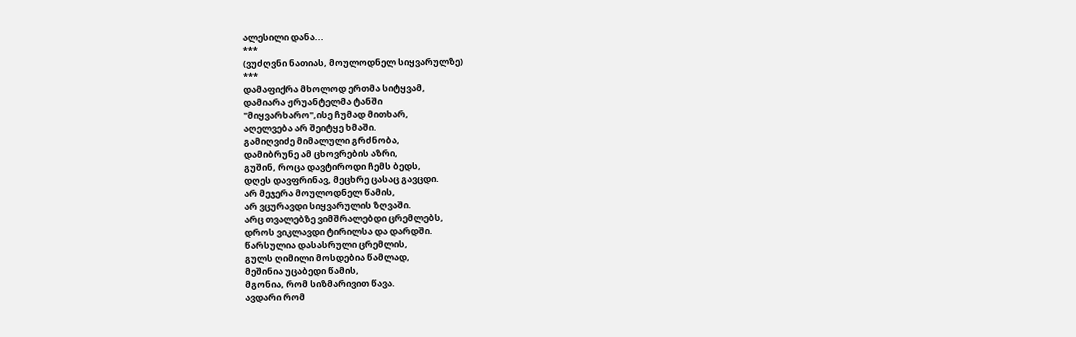ალესილი დანა...
***
(ვუძღვნი ნათიას, მოულოდნელ სიყვარულზე)
***
დამაფიქრა მხოლოდ ერთმა სიტყვამ,
დამიარა ჟრუანტელმა ტანში
"მიყვარხარო",ისე ჩუმად მითხარ,
აღელვება არ შეიტყე ხმაში.
გამიღვიძე მიმალული გრძნობა,
დამიბრუნე ამ ცხოვრების აზრი,
გუშინ, როცა დავტიროდი ჩემს ბედს,
დღეს დავფრინავ, მეცხრე ცასაც გავცდი.
არ მეჯერა მოულოდნელ წამის,
არ ვცურავდი სიყვარულის ზღვაში.
არც თვალებზე ვიმშრალებდი ცრემლებს,
დროს ვიკლავდი ტირილსა და დარდში.
წარსულია დასასრული ცრემლის,
გულს ღიმილი მოსდებია წამლად,
მეშინია უცაბედი წამის,
მგონია, რომ სიზმარივით წავა.
ავდარი რომ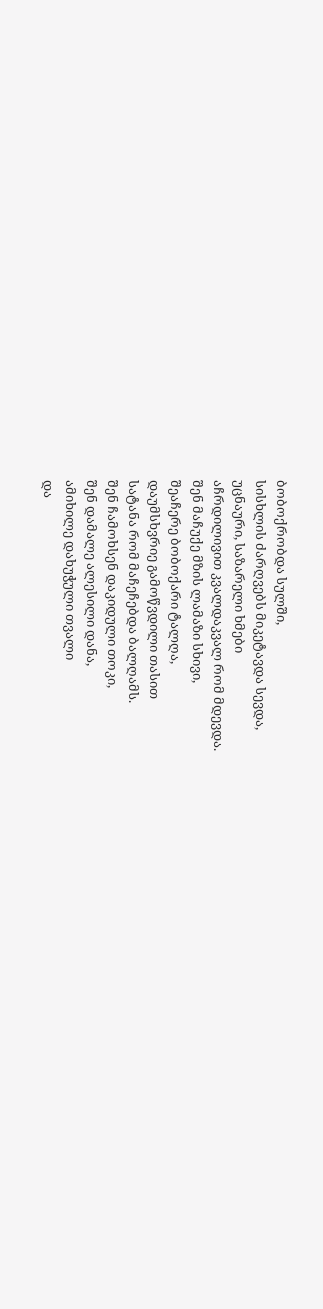ბობოქრობდა სულში,
სისხლის ძარღვებს მიკეტავდა სევდა,
უცნაური, საზარელი ხმები
აჩრდილივით კვალდაკვალ რომ მდევდა.
შენ მაჩუქე მზის ლამაზი სხივი,
შეაჩერე ბობოქარი ტალღა,
დაუმსხვრიე გამოწვდილი თასით
სატანა რომ მაჩეჩებდა ბალღამს.
შენ ჩამოხსენ დაკიდული თოკი,
შენ დამალე ალესილი დანა,
ამიხილე დახუჭული თვალი
და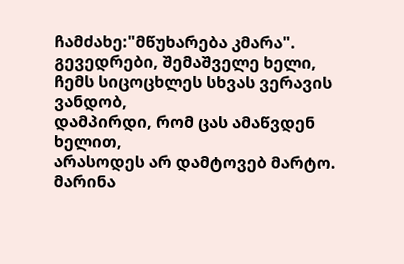ჩამძახე:"მწუხარება კმარა".
გევედრები, შემაშველე ხელი,
ჩემს სიცოცხლეს სხვას ვერავის ვანდობ,
დამპირდი, რომ ცას ამაწვდენ ხელით,
არასოდეს არ დამტოვებ მარტო.
მარინა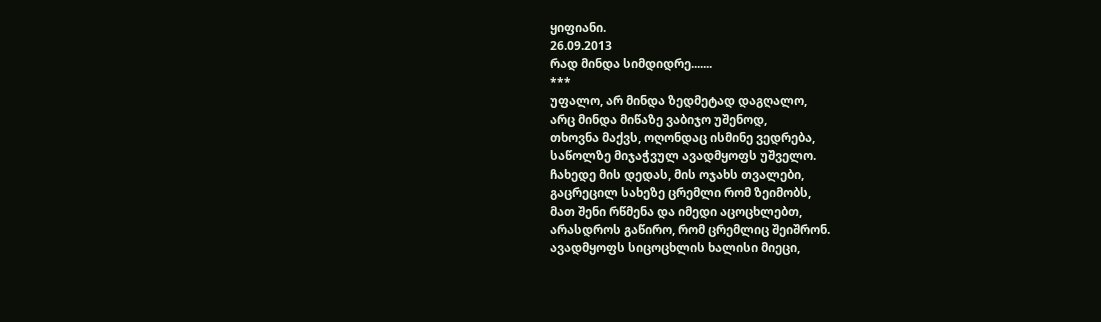ყიფიანი.
26.09.2013
რად მინდა სიმდიდრე.......
***
უფალო, არ მინდა ზედმეტად დაგღალო,
არც მინდა მიწაზე ვაბიჯო უშენოდ,
თხოვნა მაქვს, ოღონდაც ისმინე ვედრება,
საწოლზე მიჯაჭვულ ავადმყოფს უშველო.
ჩახედე მის დედას, მის ოჯახს თვალები,
გაცრეცილ სახეზე ცრემლი რომ ზეიმობს,
მათ შენი რწმენა და იმედი აცოცხლებთ,
არასდროს გაწირო, რომ ცრემლიც შეიშრონ.
ავადმყოფს სიცოცხლის ხალისი მიეცი,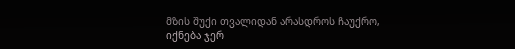მზის შუქი თვალიდან არასდროს ჩაუქრო,
იქნება ჯერ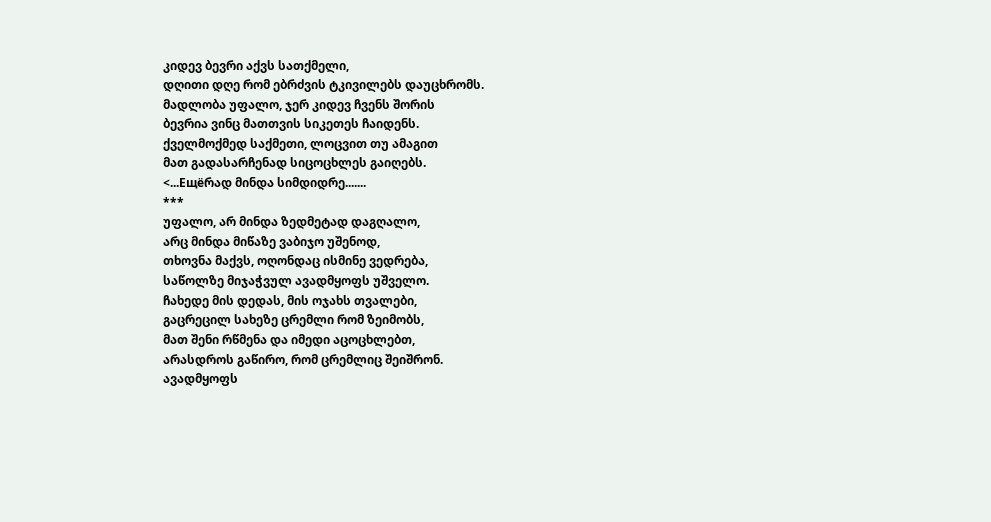კიდევ ბევრი აქვს სათქმელი,
დღითი დღე რომ ებრძვის ტკივილებს დაუცხრომს.
მადლობა უფალო, ჯერ კიდევ ჩვენს შორის
ბევრია ვინც მათთვის სიკეთეს ჩაიდენს.
ქველმოქმედ საქმეთი, ლოცვით თუ ამაგით
მათ გადასარჩენად სიცოცხლეს გაიღებს.
<...Ещёრად მინდა სიმდიდრე.......
***
უფალო, არ მინდა ზედმეტად დაგღალო,
არც მინდა მიწაზე ვაბიჯო უშენოდ,
თხოვნა მაქვს, ოღონდაც ისმინე ვედრება,
საწოლზე მიჯაჭვულ ავადმყოფს უშველო.
ჩახედე მის დედას, მის ოჯახს თვალები,
გაცრეცილ სახეზე ცრემლი რომ ზეიმობს,
მათ შენი რწმენა და იმედი აცოცხლებთ,
არასდროს გაწირო, რომ ცრემლიც შეიშრონ.
ავადმყოფს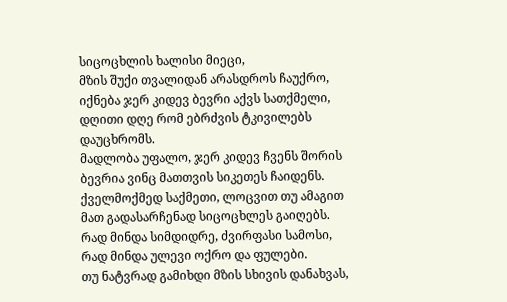სიცოცხლის ხალისი მიეცი,
მზის შუქი თვალიდან არასდროს ჩაუქრო,
იქნება ჯერ კიდევ ბევრი აქვს სათქმელი,
დღითი დღე რომ ებრძვის ტკივილებს დაუცხრომს.
მადლობა უფალო, ჯერ კიდევ ჩვენს შორის
ბევრია ვინც მათთვის სიკეთეს ჩაიდენს.
ქველმოქმედ საქმეთი, ლოცვით თუ ამაგით
მათ გადასარჩენად სიცოცხლეს გაიღებს.
რად მინდა სიმდიდრე, ძვირფასი სამოსი,
რად მინდა ულევი ოქრო და ფულები.
თუ ნატვრად გამიხდი მზის სხივის დანახვას,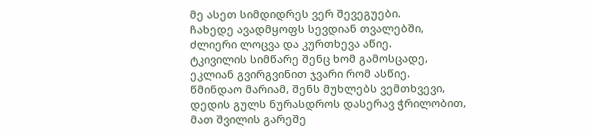მე ასეთ სიმდიდრეს ვერ შევეგუები.
ჩახედე ავადმყოფს სევდიან თვალებში,
ძლიერი ლოცვა და კურთხევა აწიე.
ტკივილის სიმწარე შენც ხომ გამოსცადე,
ეკლიან გვირგვინით ჯვარი რომ ასწიე.
წმინდაო მარიამ, შენს მუხლებს ვემთხვევი,
დედის გულს ნურასდროს დასერავ ჭრილობით,
მათ შვილის გარეშე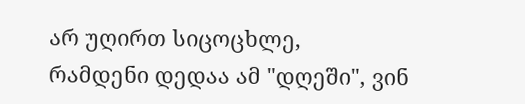არ უღირთ სიცოცხლე,
რამდენი დედაა ამ "დღეში", ვინ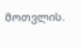მოთვლის.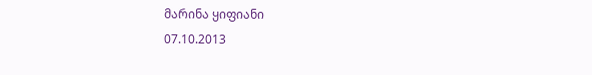მარინა ყიფიანი
07.10.2013